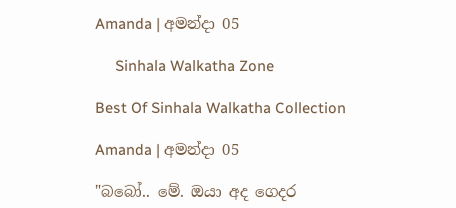Amanda | අමන්දා 05

     Sinhala Walkatha Zone

Best Of Sinhala Walkatha Collection

Amanda | අමන්දා 05

"බබෝ.. මේ. ඔයා අද ගෙදර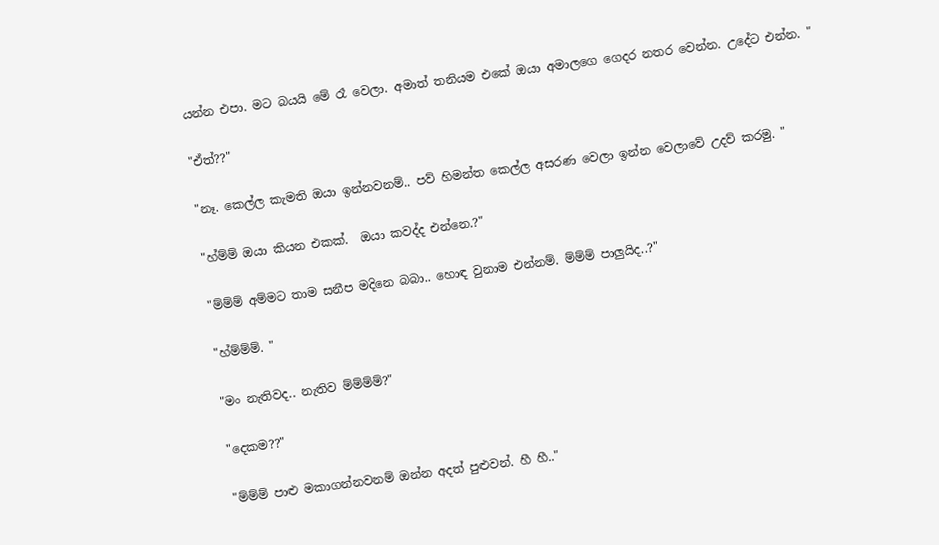යන්න එපා. මට බයයි මේ රෑ වෙලා. අමාත් තනියම එකේ ඔයා අමාලගෙ ගෙදර නතර වෙන්න. උදේට එන්න. "

"ඒත්??"

"නෑ. කෙල්ල කැමති ඔයා ඉන්නවනම්.. පව් හිමන්ත කෙල්ල අසරණ වෙලා ඉන්න වෙලාවේ උදව් කරමු. "

"හ්ම්ම් ඔයා කියන එකක්.  ඔයා කවද්ද එන්නෙ.?"

"ම්ම්ම් අම්මට තාම සනීප මදිනෙ බබා.. හොඳ වුනාම එන්නම්. ම්ම්ම් පාලුයිද..?"

"හ්ම්ම්ම්. "

"මං නැතිවද.. නැතිව ම්ම්ම්ම්?"

"දෙකම??"

"ම්ම්ම් පාළු මකාගන්නවනම් ඔන්න අදත් පුළුවන්. හී හී.."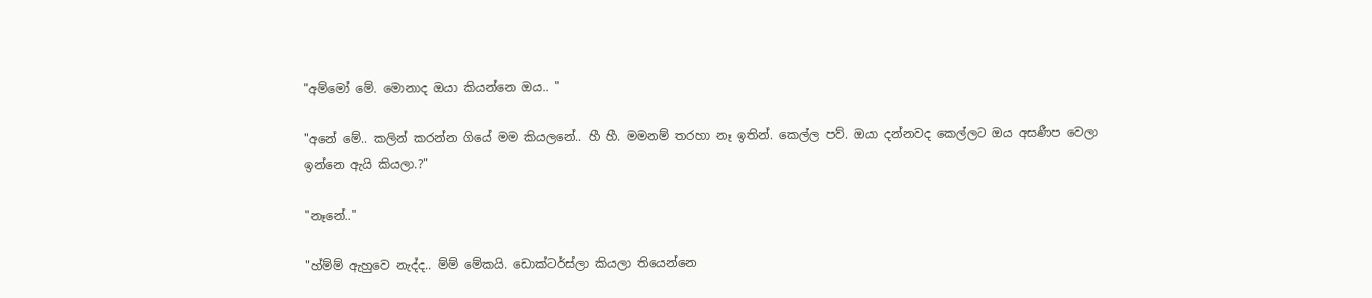"අම්මෝ මේ. මොනාද ඔයා කියන්නෙ ඔය.. "

"අනේ මේ.. කලින් කරන්න ගියේ මම කියලනේ.. හී හී. මමනම් තරහා නෑ ඉතින්. කෙල්ල පව්. ඔයා දන්නවද කෙල්ලට ඔය අසණීප වෙලා ඉන්නෙ ඇයි කියලා.?"

"නෑනේ.."

"හ්ම්ම් ඇහුවෙ නැද්ද.. ම්ම් මේකයි. ඩොක්ටර්ස්ලා කියලා තියෙන්නෙ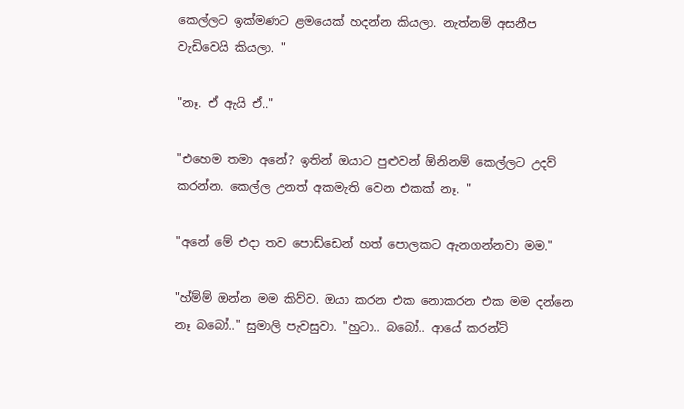කෙල්ලට ඉක්මණට ළමයෙක් හදන්න කියලා. නැත්නම් අසනීප වැඩිවෙයි කියලා. "

"නෑ. ඒ ඇයි ඒ.."

"එහෙම තමා අනේ? ඉතින් ඔයාට පුළුවන් ඕනිනම් කෙල්ලට උදව් කරන්න. කෙල්ල උනත් අකමැති වෙන එකක් නෑ. "

"අනේ මේ එදා තව පොඩ්ඩෙන් හත් පොලකට ඇනගන්නවා මම."

"හ්ම්ම් ඔන්න මම කිව්ව. ඔයා කරන එක නොකරන එක මම දන්නෙ නෑ බබෝ.." සුමාලි පැවසුවා. "හුටා.. බබෝ.. ආයේ කරන්ට්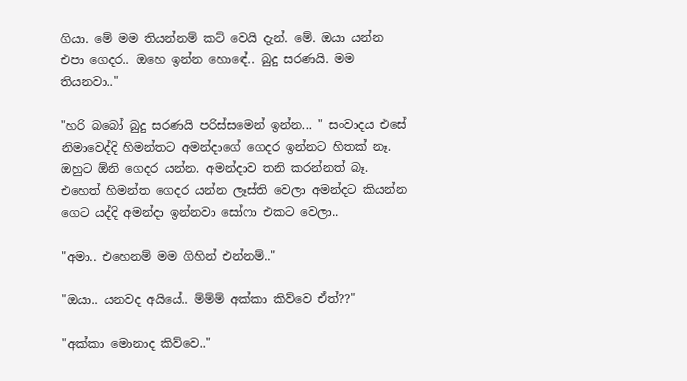ගියා. මේ මම තියන්නම් කට් වෙයි දැන්. මේ. ඔයා යන්න එපා ගෙදර.. ඔහෙ ඉන්න හොඳේ.. බුදු සරණයි. මම තියනවා.."

"හරි බබෝ බුදු සරණයි පරිස්සමෙන් ඉන්න... " සංවාදය එසේ නිමාවෙද්දි හිමන්තට අමන්දාගේ ගෙදර ඉන්නට හිතක් නෑ. ඔහුට ඕනි ගෙදර යන්න. අමන්දාව තනි කරන්නත් බෑ. එහෙත් හිමන්ත ගෙදර යන්න ලෑස්ති වෙලා අමන්දට කියන්න ගෙට යද්දි අමන්දා ඉන්නවා සෝෆා එකට වෙලා..

"අමා.. එහෙනම් මම ගිහින් එන්නම්.."

"ඔයා.. යනවද අයියේ.. ම්ම්ම් අක්කා කිව්වෙ ඒත්??"

"අක්කා මොනාද කිව්වෙ.."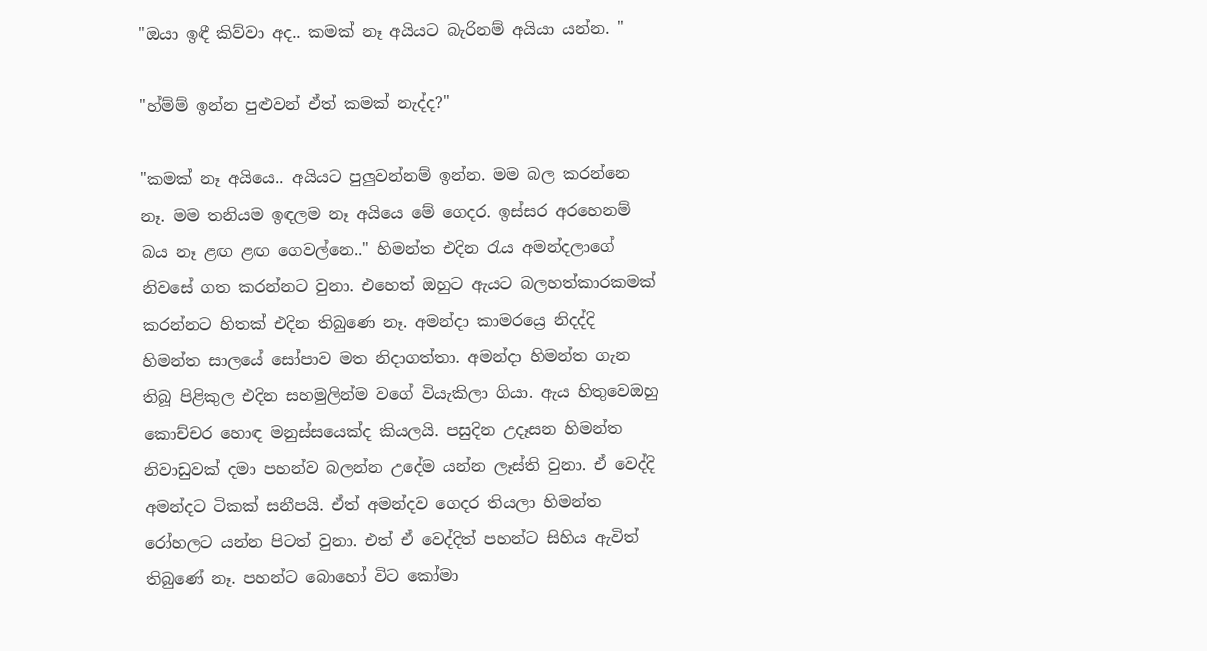"ඔයා ඉඳී කිව්වා අද.. කමක් නෑ අයියට බැරිනම් අයියා යන්න. "

"හ්ම්ම් ඉන්න පුළුවන් ඒත් කමක් නැද්ද?"

"කමක් නෑ අයියෙ.. අයියට පුලුවන්නම් ඉන්න. මම බල කරන්නෙ නෑ. මම තනියම ඉඳලම නෑ අයියෙ මේ ගෙදර. ඉස්සර අරහෙනම් බය නෑ ළඟ ළඟ ගෙවල්නෙ.." හිමන්ත එදින රැය අමන්දලාගේ නිවසේ ගත කරන්නට වුනා. එහෙත් ඔහුට ඇයට බලහත්කාරකමක් කරන්නට හිතක් එදින තිබුණෙ නෑ. අමන්දා කාමරය්‍රෙ නිදද්දි හිමන්ත සාලයේ සෝපාව මත නිදාගත්තා. අමන්දා හිමන්ත ගැන තිබූ පිළිකුල එදින සහමුලින්ම වගේ වියැකිලා ගියා. ඇය හිතුවෙඔහු කොච්චර හොඳ මනුස්සයෙක්ද කියලයි. පසුදින උදෑසන හිමන්ත නිවාඩුවක් දමා පහන්ව බලන්න උදේම යන්න ලෑස්ති වුනා. ඒ වෙද්දි අමන්දට ටිකක් සනීපයි. ඒත් අමන්දව ගෙදර තියලා හිමන්ත රෝහලට යන්න පිටත් වුනා. එත් ඒ වෙද්දිත් පහන්ට සිහිය ඇවිත් තිබුණේ නෑ. පහන්ට බොහෝ විට කෝමා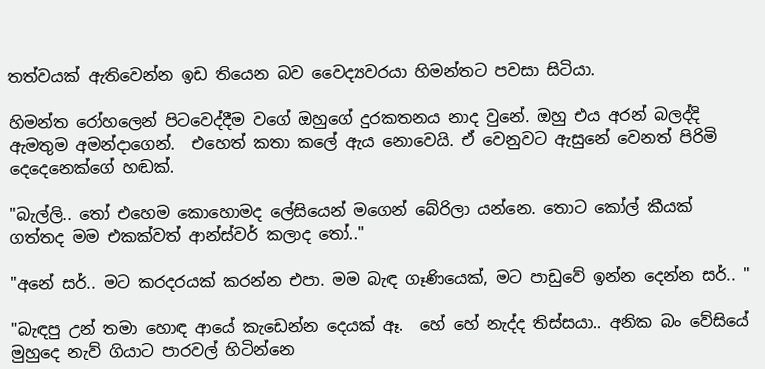තත්වයක් ඇතිවෙන්න ඉඩ තියෙන බව වෛද්‍යවරයා හිමන්තට පවසා සිටියා.

හිමන්ත රෝහලෙන් පිටවෙද්දීම වගේ ඔහුගේ දුරකතනය නාද වුනේ. ඔහු එය අරන් බලද්දි ඇමතුම අමන්දාගෙන්.  එහෙත් කතා කලේ ඇය නොවෙයි. ඒ වෙනුවට ඇසුනේ වෙනත් පිරිමි දෙදෙනෙක්ගේ හඬක්.

"බැල්ලි.. තෝ එහෙම කොහොමද ලේසියෙන් මගෙන් බේරිලා යන්නෙ. තොට කෝල් කීයක් ගත්තද මම එකක්වත් ආන්ස්වර් කලාද තෝ.."

"අනේ සර්.. මට කරදරයක් කරන්න එපා. මම බැඳ ගෑණියෙක්, මට පාඩුවේ ඉන්න දෙන්න සර්.. "

"බැඳපු උන් තමා හොඳ ආයේ කැඩෙන්න දෙයක් ඈ.  හේ හේ නැද්ද තිස්සයා.. අනික බං වේසියේ මුහුදෙ නැව් ගියාට පාරවල් හිටින්නෙ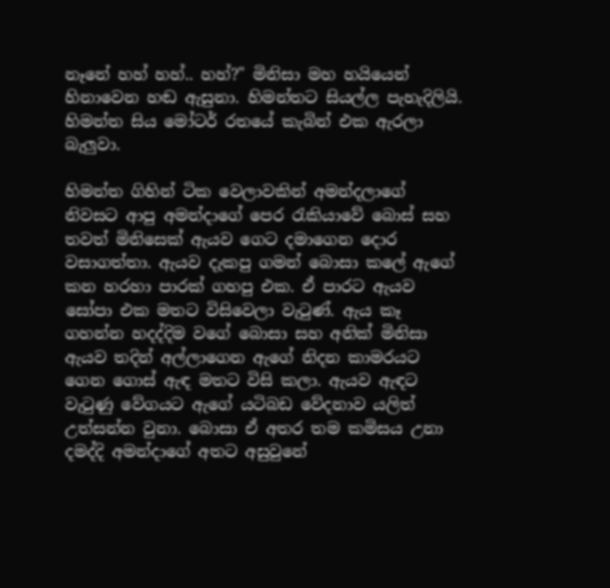නෑනේ හහ් හහ්.. හහ්?" මිනිසා මහ හයියෙන් හිනාවෙන හඬ ඇසුනා. හිමන්තට සියල්ල පැහැදිලියි.  හිමන්ත සිය මෝටර් රතයේ කැබින් එක ඇරලා බැලුවා.

හිමන්ත ගිහින් ටික වෙලාවකින් අමන්දලාගේ නිවසට ආපු අමන්දාගේ පෙර රැකියාවේ බොස් සහ තවත් මිනිසෙක් ඇයව ගෙට දමාගෙන දොර වසාගත්තා. ඇයව දැකපු ගමන් බොසා කලේ ඇගේ කන හරහා පාරක් ගහපු එක. ඒ පාරට ඇයව සෝපා එක මතට විසිවෙලා වැටුණ්. ඇය කෑ ගහන්න හදද්දිම වගේ බොසා සහ අනික් මිනිසා ඇයව තදින් අල්ලාගෙන ඇගේ නිදන කාමරයට ගෙන ගොස් ඇඳ මතට විසි කලා. ඇයව ඇඳට වැටුණු වේගයට ඇගේ යටිබඩ වේදනාව යලිත් උත්සන්න වුනා. බොසා ඒ අතර තම කමිසය උනා දමද්දි අමන්දාගේ අතට අසුවුනේ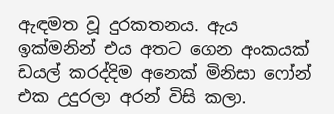ඇඳමත වූ දුරකතනය. ඇය ඉක්මනින් එය අතට ගෙන අංකයක් ඩයල් කරද්දිම අනෙක් මිනිසා ෆෝන් එක උදුරලා අරන් විසි කලා.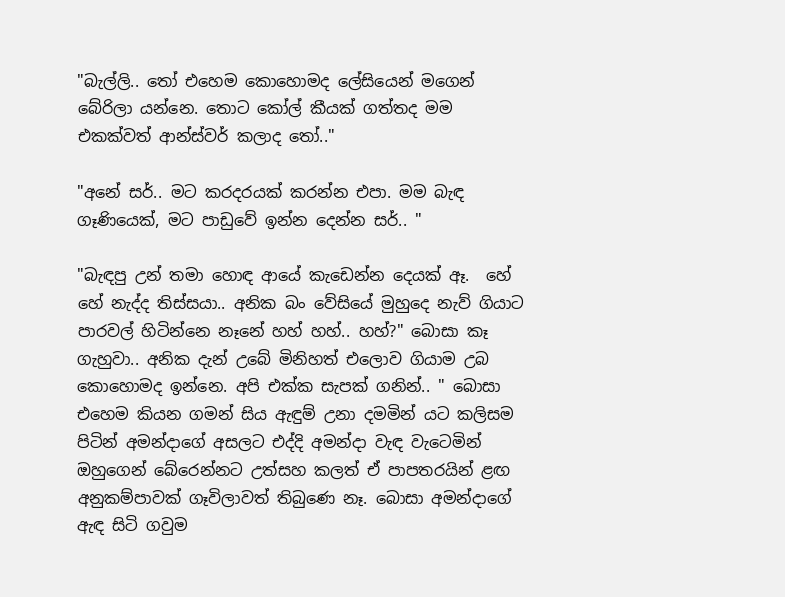"බැල්ලි.. තෝ එහෙම කොහොමද ලේසියෙන් මගෙන් බේරිලා යන්නෙ. තොට කෝල් කීයක් ගත්තද මම එකක්වත් ආන්ස්වර් කලාද තෝ.."

"අනේ සර්.. මට කරදරයක් කරන්න එපා. මම බැඳ ගෑණියෙක්, මට පාඩුවේ ඉන්න දෙන්න සර්.. "

"බැඳපු උන් තමා හොඳ ආයේ කැඩෙන්න දෙයක් ඈ.  හේ හේ නැද්ද තිස්සයා.. අනික බං වේසියේ මුහුදෙ නැව් ගියාට පාරවල් හිටින්නෙ නෑනේ හහ් හහ්.. හහ්?" බොසා කෑ ගැහුවා.. අනික දැන් උබේ මිනිහත් එලොව ගියාම උබ කොහොමද ඉන්නෙ. අපි එක්ක සැපක් ගනින්.. " බොසා එහෙම කියන ගමන් සිය ඇඳුම් උනා දමමින් යට කලිසම පිටින් අමන්දාගේ අසලට එද්දි අමන්දා වැඳ වැටෙමින් ඔහුගෙන් බේරෙන්නට උත්සහ කලත් ඒ පාපතරයින් ළඟ අනුකම්පාවක් ගෑවිලාවත් තිබුණෙ නෑ. බොසා අමන්දාගේ ඇඳ සිටි ගවුම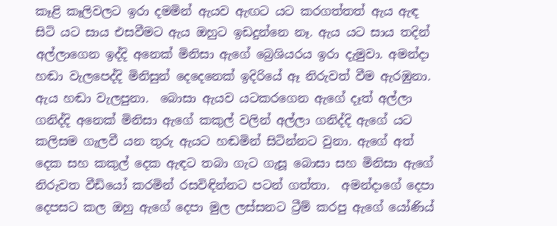කෑළි කෑලිවලට ඉරා දමමින් ඇයව ඇඟට යට කරගත්තත් ඇය ඇඳ සිටි යට සාය එසවීමට ඇය ඔහුට ඉඩදුන්නෙ නෑ. ඇය යට සාය තදින් අල්ලාගෙන ඉද්දි අනෙක් මිනිසා ඇගේ බ්‍රෙශියරය ඉරා දැමුවා. අමන්දා හඬා වැලපෙද්දි මිනිසුන් දෙදෙනෙක් ඉදිරියේ ඈ නිරුවත් වීම ඇරඹුනා. ඇය හඬා වැලපුනා.  බොසා ඇයව යටකරගෙන ඇගේ දෑත් අල්ලා ගනිද්දි අනෙක් මිනිසා ඇගේ කකුල් වලින් අල්ලා ගනිද්දි ඇගේ යට කලිසම ගැලවී යන තුරු ඇයට හඬමින් සිටින්නට වුනා. ඇගේ අත් දෙක සහ කකුල් දෙක ඇඳට තබා ගැට ගැසූ බොසා සහ මිනිසා ඇගේ නිරුවත වීඩියෝ කරමින් රසවිඳින්නට පටන් ගත්තා.  අමන්දාගේ දෙපා දෙපසට කල ඔහු ඇගේ දෙපා මුල ලස්සනට ට්‍රීම් කරපු ඇගේ යෝණිය්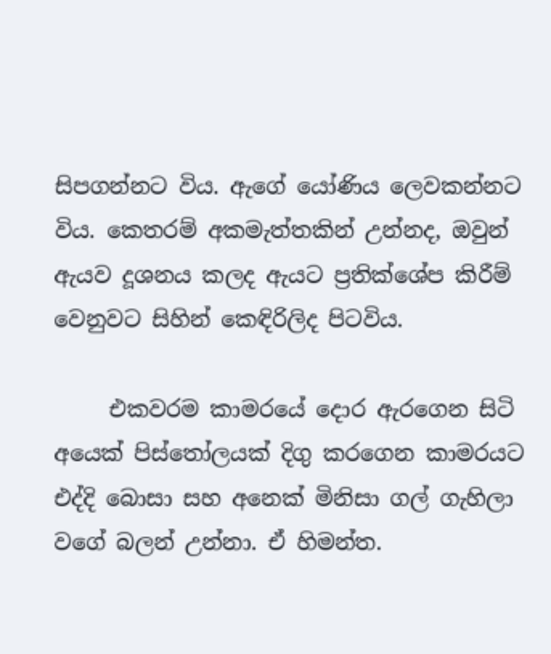සිපගන්නට විය. ඇගේ යෝණිය ලෙවකන්නට විය. කෙතරම් අකමැත්තකින් උන්නද, ඔවුන් ඇයව දූශනය කලද ඇයට ප්‍රතික්ශේප කිරීම් වෙනුවට සිහින් කෙඳිරිලිද පිටවිය.

     එකවරම කාමරයේ දොර ඇරගෙන සිටි අයෙක් පිස්තෝලයක් දිගු කරගෙන කාමරයට එද්දි බොසා සහ අනෙක් මිනිසා ගල් ගැහිලා වගේ බලන් උන්නා. ඒ හිමන්ත.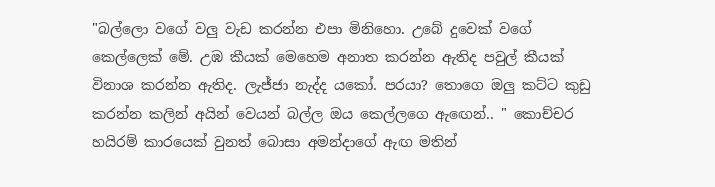"බල්ලො වගේ වලු වැඩ කරන්න එපා මිනිහො. උබේ දුවෙක් වගේ කෙල්ලෙක් මේ. උඹ කීයක් මෙහෙම අනාත කරන්න ඇතිද පවුල් කීයක් විනාශ කරන්න ඇතිද. ලැජ්ජා නැද්ද යකෝ. පරයා? තොගෙ ඔලු කට්ට කුඩු කරන්න කලින් අයින් වෙයන් බල්ල ඔය කෙල්ලගෙ ඇඟෙන්.. " කොච්චර හයිරම් කාරයෙක් වුනත් බොසා අමන්දාගේ ඇඟ මතින්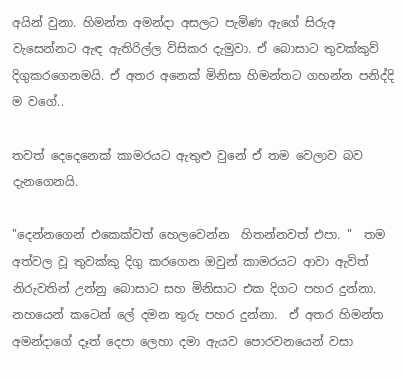අයින් වුනා. හිමන්ත අමන්දා අසලට පැමිණ ඇගේ සිරුඅ වැසෙන්නට ඇඳ ඇතිරිල්ල විසිකර දැමුවා. ඒ බොසාට තුවක්කුව්  දිගුකරගෙනමයි. ඒ අතර අනෙක් මිනිසා හිමන්තට ගහන්න පනිද්දි ම වගේ..

තවත් දෙදෙනෙක් කාමරයට ඇතුළු වුනේ ඒ තම වෙලාව බව දැනගෙනයි.

"දෙන්නගෙන් එකෙක්වත් හෙලවෙන්න  හිතන්නවත් එපා. "  තම අත්වල වූ තුවක්කු දිගු කරගෙන ඔවුන් කාමරයට ආවා ඇවිත් නිරුවතින් උන්නු බොසාට සහ මිනිසාට එක දිගට පහර දුන්නා. නහයෙන් කටෙන් ලේ දමන තුරු පහර දුන්නා.  ඒ අතර හිමන්ත අමන්දාගේ දෑත් දෙපා ලෙහා දමා ඇයව පොරවනයෙන් වසා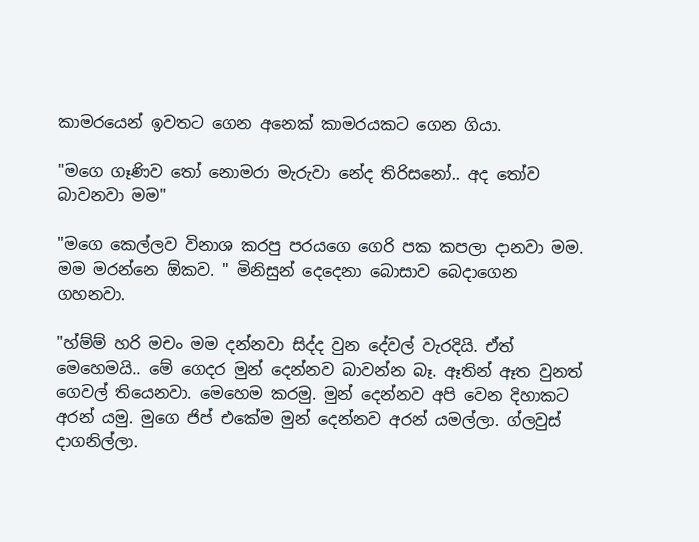කාමරයෙන් ඉවතට ගෙන අනෙක් කාමරයකට ගෙන ගියා.

"මගෙ ගෑණිව තෝ නොමරා මැරුවා නේද තිරිසනෝ.. අද තෝව බාවනවා මම"

"මගෙ කෙල්ලව විනාශ කරපු පරයගෙ ගෙරි පක කපලා දානවා මම. මම මරන්නෙ ඕකව. " මිනිසුන් දෙදෙනා බොසාව බෙදාගෙන ගහනවා.

"හ්ම්ම් හරි මචං මම දන්නවා සිද්ද වුන දේවල් වැරදියි. ඒත් මෙහෙමයි.. මේ ගෙදර මුන් දෙන්නව බාවන්න බෑ. ඈතින් ඈත වුනත් ගෙවල් තියෙනවා. මෙහෙම කරමු. මුන් දෙන්නව අපි වෙන දිහාකට අරන් යමු. මුගෙ ජිප් එකේම මුන් දෙන්නව අරන් යමල්ලා. ග්ලවුස් දාගනිල්ලා.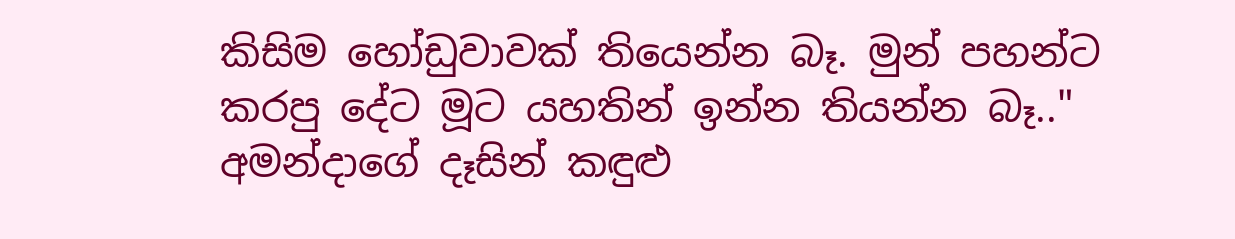කිසිම හෝඩුවාවක් තියෙන්න බෑ. මුන් පහන්ට කරපු දේට මූට යහතින් ඉන්න තියන්න බෑ.."  අමන්දාගේ දෑසින් කඳුළු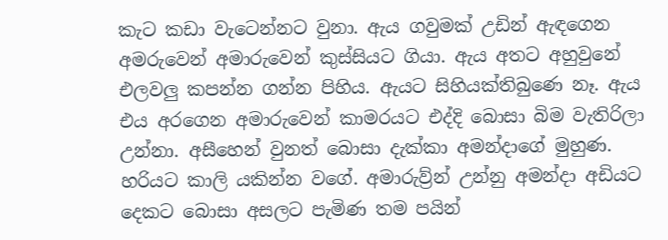කැට කඩා වැටෙන්නට වුනා. ඇය ගවුමක් උඩින් ඇඳගෙන අමරුවෙන් අමාරුවෙන් කුස්සියට ගියා. ඇය අතට අහුවුනේ එලවලු කපන්න ගන්න පිහිය. ඇයට සිහියක්තිබුණෙ නෑ. ඇය එය අරගෙන අමාරුවෙන් කාමරයට එද්දි බොසා බිම වැතිරිලා උන්නා. අසීහෙන් වුනත් බොසා දැක්කා අමන්දාගේ මුහුණ. හරියට කාලි යකින්න වගේ. අමාරුව්‍ර්න් උන්නු අමන්දා අඩියට දෙකට බොසා අසලට පැමිණ තම පයින්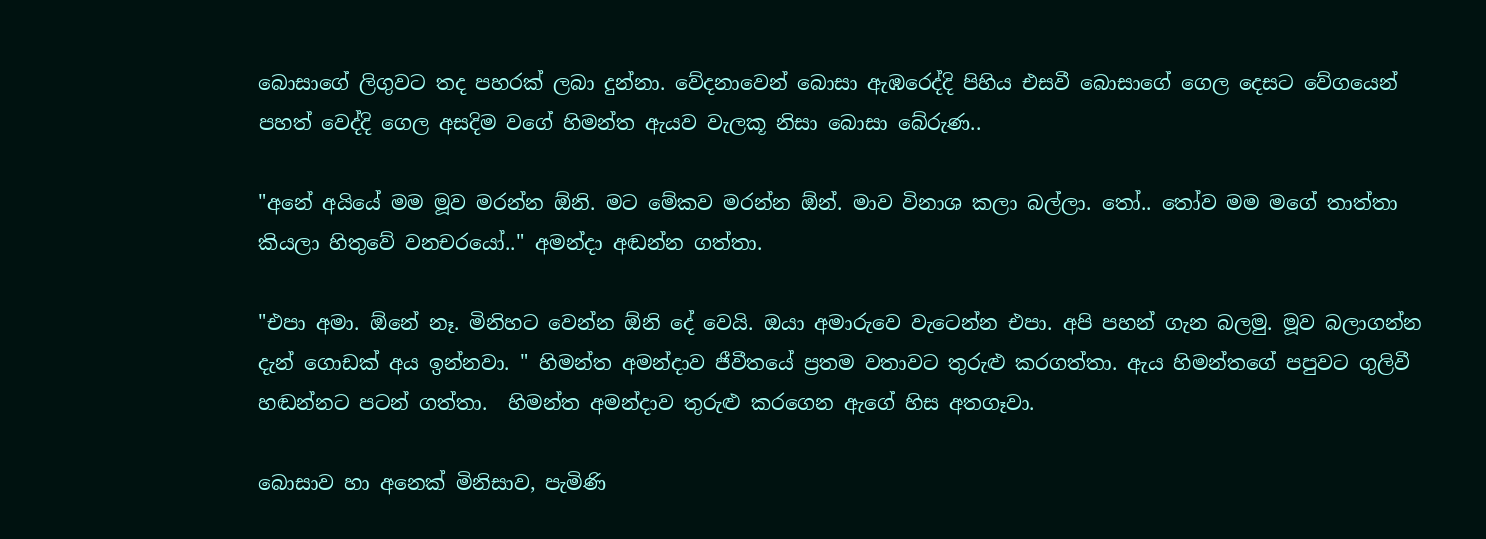බොසාගේ ලිගුවට තද පහරක් ලබා දුන්නා. වේදනාවෙන් බොසා ඇඹරෙද්දි පිහිය එසවී බොසාගේ ගෙල දෙසට වේගයෙන් පහත් වෙද්දි ගෙල අසදිම වගේ හිමන්ත ඇයව වැලකූ නිසා බොසා බේරුණ..

"අනේ අයියේ මම මූව මරන්න ඕනි. මට මේකව මරන්න ඕන්. මාව විනාශ කලා බල්ලා. තෝ.. තෝව මම මගේ තාත්තා කියලා හිතුවේ වනචරයෝ.." අමන්දා අඬන්න ගත්තා.

"එපා අමා. ඕනේ නෑ. මිනිහට වෙන්න ඕනි දේ වෙයි. ඔයා අමාරුවෙ වැටෙන්න එපා. අපි පහන් ගැන බලමු. මූව බලාගන්න දැන් ගොඩක් අය ඉන්නවා. " හිමන්ත අමන්දාව ජීවීතයේ ප්‍රතම වතාවට තුරුළු කරගත්තා. ඇය හිමන්තගේ පපුවට ගුලිවී හඬන්නට පටන් ගත්තා.  හිමන්ත අමන්දාව තුරුළු කරගෙන ඇගේ හිස අතගෑවා.

බොසාව හා අනෙක් මිනිසාව, පැමිණි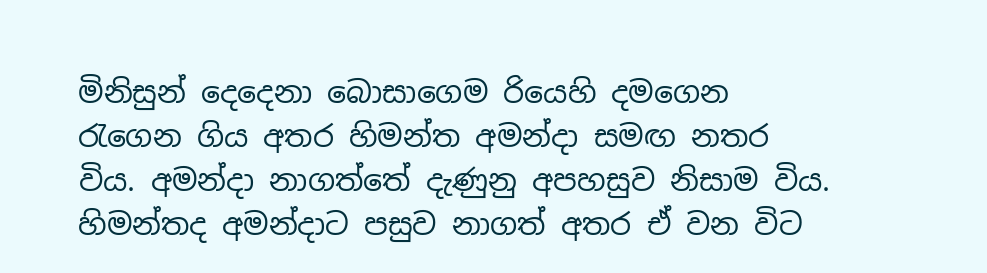මිනිසුන් දෙදෙනා බොසාගෙම රියෙහි දමගෙන  රැගෙන ගිය අතර හිමන්ත අමන්දා සමඟ නතර විය. අමන්දා නාගත්තේ දැණුනු අපහසුව නිසාම විය. හිමන්තද අමන්දාට පසුව නාගත් අතර ඒ වන විට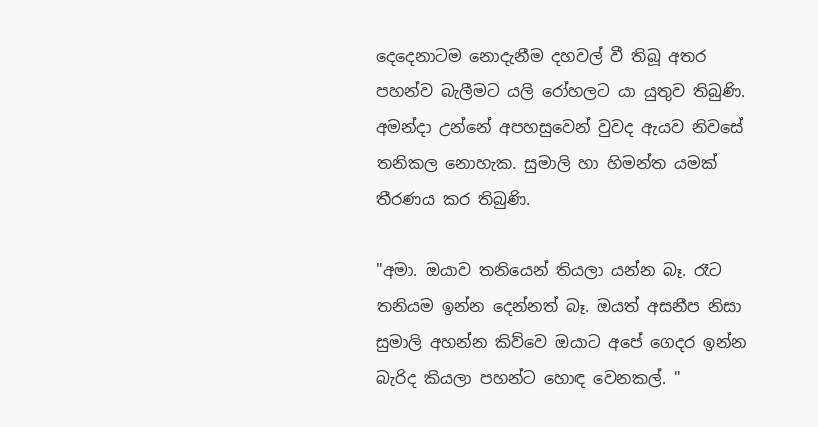දෙදෙනාටම නොදැනීම දහවල් වී තිබූ අතර පහන්ව බැලීමට යලි රෝහලට යා යුතුව තිබුණි. අමන්දා උන්නේ අපහසුවෙන් වුවද ඇයව නිවසේ තනිකල නොහැක. සුමාලි හා හිමන්ත යමක් තීරණය කර තිබුණි.

"අමා. ඔයාව තනියෙන් තියලා යන්න බෑ. රෑට තනියම ඉන්න දෙන්නත් බෑ. ඔයත් අසනීප නිසා සුමාලි අහන්න කිව්වෙ ඔයාට අපේ ගෙදර ඉන්න බැරිද කියලා පහන්ට හොඳ වෙනකල්. "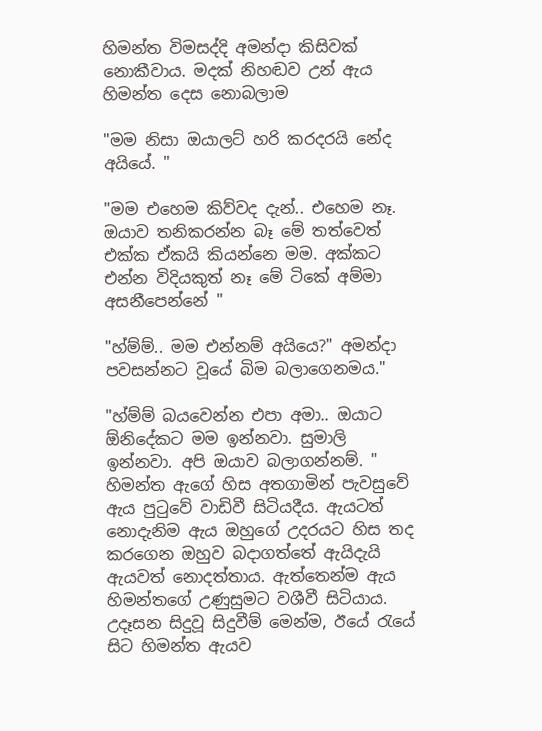හිමන්ත විමසද්දි අමන්දා කිසිවක් නොකීවාය. මදක් නිහඬව උන් ඇය හිමන්ත දෙස නොබලාම

"මම නිසා ඔයාලට් හරි කරදරයි නේද අයියේ. "

"මම එහෙම කිව්වද දැන්.. එහෙම නෑ. ඔයාව තනිකරන්න බෑ මේ තත්වෙත් එක්ක ඒකයි කියන්නෙ මම. අක්කට එන්න විදියකුත් නෑ මේ ටිකේ අම්මා අසනීපෙන්නේ "

"හ්ම්ම්.. මම එන්නම් අයියෙ?" අමන්දා පවසන්නට වූයේ බිම බලාගෙනමය."

"හ්ම්ම් බයවෙන්න එපා අමා.. ඔයාට ඕනිදේකට මම ඉන්නවා. සුමාලි ඉන්නවා. අපි ඔයාව බලාගන්නම්. " හිමන්ත ඇගේ හිස අතගාමින් පැවසුවේ ඇය පුටුවේ වාඩිවී සිටියදීය. ඇයටත් නොදැනිම ඇය ඔහුගේ උදරයට හිස තද කරගෙන ඔහුව බදාගත්තේ ඇයිදැයි ඇයවත් නොදත්තාය. ඇත්තෙන්ම ඇය හිමන්තගේ උණුසුමට වශීවී සිටියාය. උදෑසන සිදුවූ සිදුවීම් මෙන්ම, ඊයේ රැයේ සිට හිමන්ත ඇයව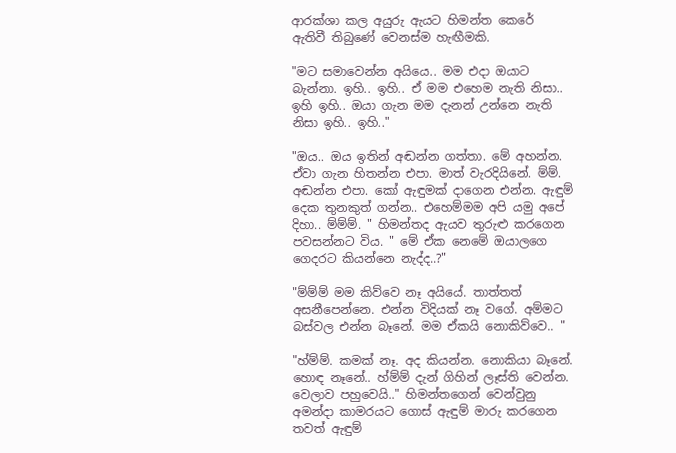ආරක්ශා කල අයුරු ඇයට හිමන්ත කෙරේ ඇතිවී තිබුණේ වෙනස්ම හැඟීමකි.

"මට සමාවෙන්න අයියෙ.. මම එදා ඔයාට බැන්නා. ඉහි.. ඉහි.. ඒ මම එහෙම නැති නිසා.. ඉහි ඉහි.. ඔයා ගැන මම දැනන් උන්නෙ නැති නිසා ඉහි.. ඉහි.."

"ඔය.. ඔය ඉතින් අඬන්න ගත්තා. මේ අහන්න. ඒවා ගැන හිතන්න එපා. මාත් වැරදියිනේ. ම්ම්. අඬන්න එපා. කෝ ඇඳුමක් දාගෙන එන්න. ඇඳුම් දෙක තුනකුත් ගන්න.. එහෙම්මම අපි යමු අපේ දිහා.. ම්ම්ම්. " හිමන්තද ඇයව තුරුළු කරගෙන පවසන්නට විය. " මේ ඒක නෙමේ ඔයාලගෙ ගෙදරට කියන්නෙ නැද්ද..?"

"ම්ම්ම් මම කිව්වෙ නෑ අයියේ. තාත්තත් අසනීපෙන්නෙ. එන්න විදියක් නෑ වගේ. අම්මට බස්වල එන්න බෑනේ. මම ඒකයි නොකිව්වෙ.. "

"හ්ම්ම්. කමක් නෑ. අද කියන්න. නොකියා බෑනේ. හොඳ නෑනේ.. හ්ම්ම් දැන් ගිහින් ලෑස්ති වෙන්න. වෙලාව පහුවෙයි.." හිමන්තගෙන් වෙන්වුනු අමන්දා කාමරයට ගොස් ඇඳුම් මාරු කරගෙන තවත් ඇඳුම්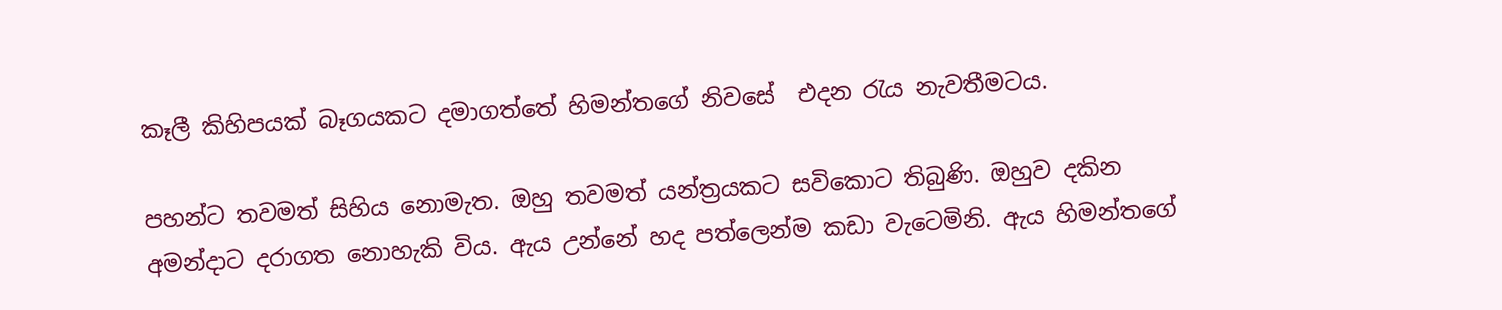කෑලී කිහිපයක් බෑගයකට දමාගත්තේ හිමන්තගේ නිවසේ  එදන රැය නැවතීමටය.

පහන්ට තවමත් සිහිය නොමැත. ඔහු තවමත් යන්ත්‍රයකට සවිකොට තිබුණි. ඔහුව දකින අමන්දාට දරාගත නොහැකි විය. ඇය උන්නේ හද පත්ලෙන්ම කඩා වැටෙමිනි. ඇය හිමන්තගේ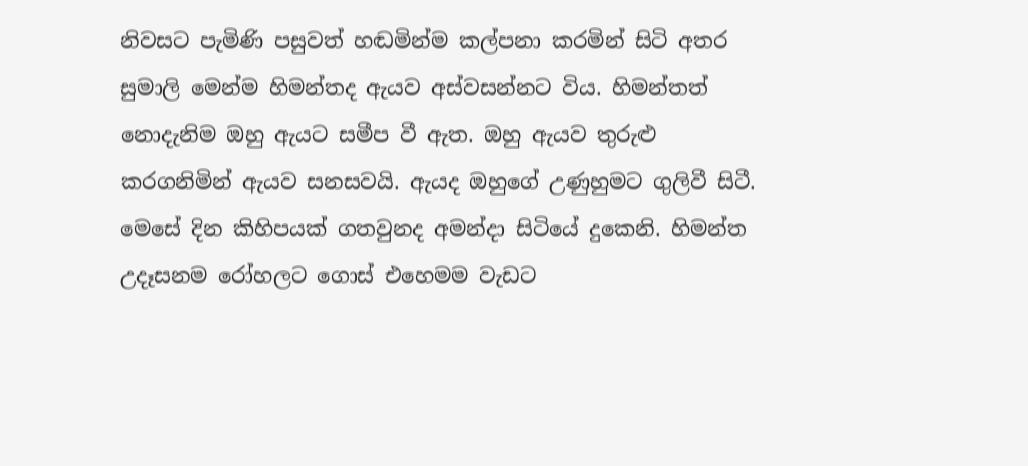නිවසට පැමිණි පසුවත් හඬමින්ම කල්පනා කරමින් සිටි අතර සුමාලි මෙන්ම හිමන්තද ඇයව අස්වසන්නට විය. හිමන්තත් නොදැනිම ඔහු ඇයට සමීප වී ඇත. ඔහු ඇයව තුරුළු කරගනිමින් ඇයව සනසවයි. ඇයද ඔහුගේ උණුහුමට ගුලිවී සිටී. මෙසේ දින කිහිපයක් ගතවුනද අමන්දා සිටියේ දුකෙනි. හිමන්ත උදෑසනම රෝහලට ගොස් එහෙමම වැඩට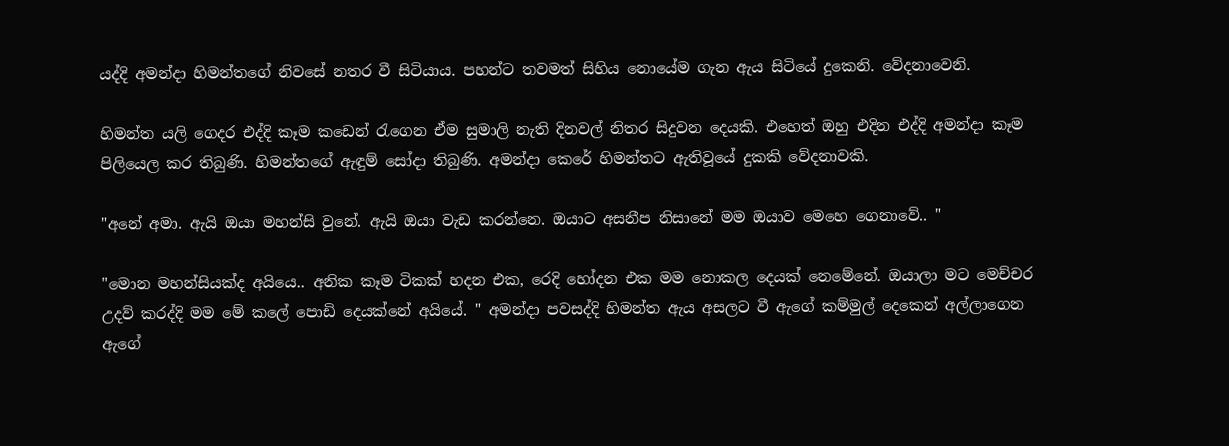යද්දි අමන්දා හිමන්තගේ නිවසේ නතර වී සිටියාය. පහන්ට තවමත් සිහිය නොයේම ගැන ඇය සිටියේ දුකෙනි. වේදනාවෙනි.

හිමන්ත යලි ගෙදර එද්දි කෑම කඩෙන් රැගෙන ඒම සුමාලි නැති දිනවල් නිතර සිදුවන දෙයකි. එහෙත් ඔහු එදින එද්දි අමන්දා කෑම පිලියෙල කර තිබුණි. හිමන්තගේ ඇඳුම් සෝදා තිබුණි. අමන්දා කෙරේ හිමන්තට ඇතිවූයේ දුකකි වේදනාවකි.

"අනේ අමා. ඇයි ඔයා මහන්සි වුනේ. ඇයි ඔයා වැඩ කරන්නෙ. ඔයාට අසනීප නිසානේ මම ඔයාව මෙහෙ ගෙනාවේ.. "

"මොන මහන්සියක්ද අයියෙ.. අනික කෑම ටිකක් හදන එක, රෙදි හෝදන එක මම නොකල දෙයක් නෙමේනේ. ඔයාලා මට මෙච්චර උදව් කරද්දි මම මේ කලේ පොඩි දෙයක්නේ අයියේ. " අමන්දා පවසද්දි හිමන්ත ඇය අසලට වී ඇගේ කම්මුල් දෙකෙන් අල්ලාගෙන ඇගේ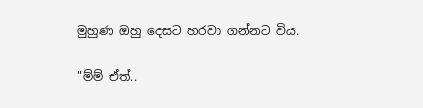මුහුණ ඔහු දෙසට හරවා ගන්නට විය.

"ම්ම් ඒත්..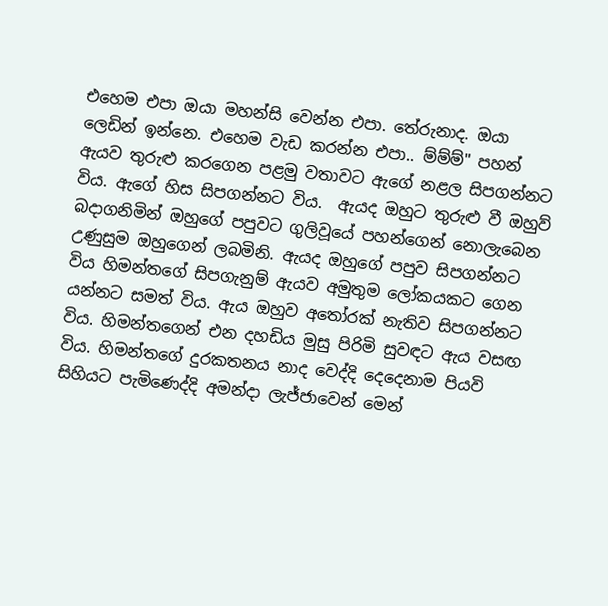එහෙම එපා ඔයා මහන්සි වෙන්න එපා. තේරුනාද. ඔයා ලෙඩින් ඉන්නෙ. එහෙම වැඩ කරන්න එපා.. ම්ම්ම්" පහන් ඇයව තුරුළු කරගෙන පළමු වතාවට ඇගේ නළල සිපගන්නට විය. ඇගේ හිස සිපගන්නට විය.  ඇයද ඔහුට තුරුළු වී ඔහුව් බදාගනිමින් ඔහුගේ පපුවට ගුලිවූයේ පහන්ගෙන් නොලැබෙන උණුසුම ඔහුගෙන් ලබමිනි. ඇයද ඔහුගේ පපුව සිපගන්නට විය හිමන්තගේ සිපගැනුම් ඇයව අමුතුම ලෝකයකට ගෙන යන්නට සමත් විය. ඇය ඔහුව අතෝරක් නැතිව සිපගන්නට විය. හිමන්තගෙන් එන දහඩිය මුසු පිරිමි සුවඳට ඇය වසඟ විය. හිමන්තගේ දුරකතනය නාද වෙද්දි දෙදෙනාම පියවි සිහියට පැමිණෙද්දි අමන්දා ලැජ්ජාවෙන් මෙන්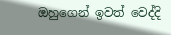ඔහුගෙන් ඉවත් වෙද්දි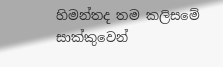හිමන්තද තම කලිසමේ සාක්කුවෙන්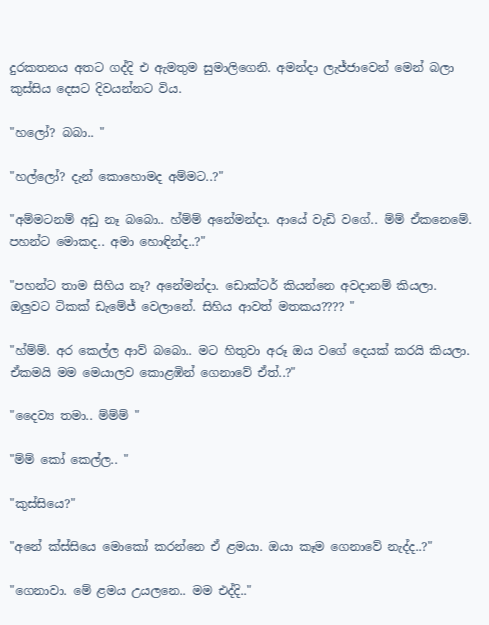දුරකතනය අතට ගද්දි එ ඇමතුම සුමාලිගෙනි. අමන්දා ලැජ්ජාවෙන් මෙන් බලා කුස්සිය දෙසට දිවයන්නට විය.

"හලෝ? බබා.. "

"හල්ලෝ? දැන් කොහොමද අම්මට..?"

"අම්මටනම් අඩු නෑ බබො.. හ්ම්ම් අනේමන්දා. ආයේ වැඩි වගේ.. ම්ම් ඒකනෙමේ. පහන්ට මොකද.. අමා හොඳින්ද..?"

"පහන්ට තාම සිහිය නෑ? අනේමන්දා. ඩොක්ටර් කියන්නෙ අවදානම් කියලා. ඔලුවට ටිකක් ඩැමේජ් වෙලානේ. සිහිය ආවත් මතකය???? "

"හ්ම්ම්. අර කෙල්ල ආව් බබො.. මට හිතුවා අරූ ඔය වගේ දෙයක් කරයි කියලා. ඒකමයි මම මෙයාලව කොළඹින් ගෙනාවේ ඒත්..?"

"දෛව්‍ය තමා.. ම්ම්ම් "

"ම්ම් කෝ කෙල්ල.. "

"කුස්සියෙ?"

"අනේ ක්ස්සියෙ මොකෝ කරන්නෙ ඒ ළමයා. ඔයා කෑම ගෙනාවේ නැද්ද..?"

"ගෙනාවා. මේ ළමය උයලනෙ.. මම එද්දි.."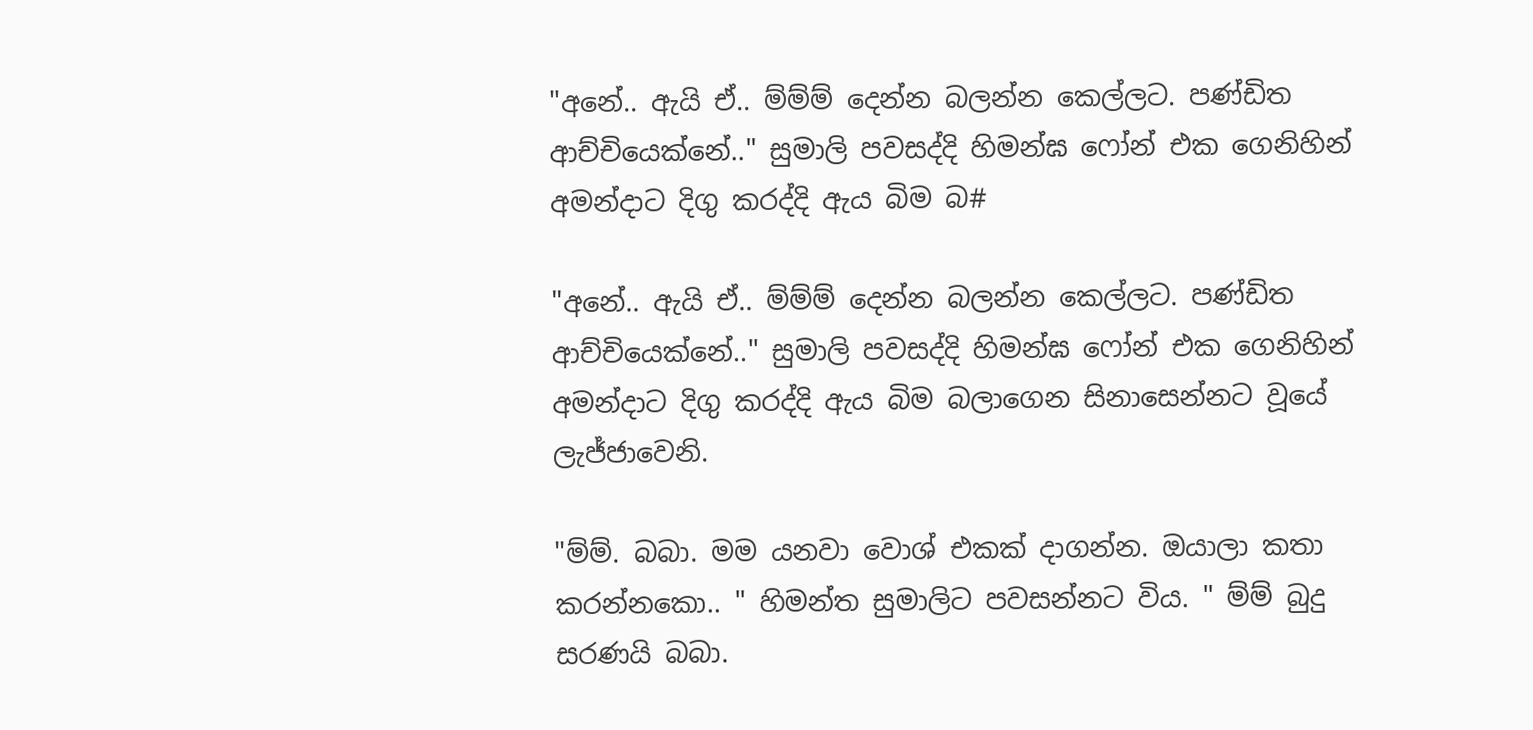"අනේ.. ඇයි ඒ.. ම්ම්ම් දෙන්න බලන්න කෙල්ලට. පණ්ඩිත ආච්චියෙක්නේ.." සුමාලි පවසද්දි හිමන්ඝ ෆෝන් එක ගෙනිහින් අමන්දාට දිගු කරද්දි ඇය බිම බ#

"අනේ.. ඇයි ඒ.. ම්ම්ම් දෙන්න බලන්න කෙල්ලට. පණ්ඩිත ආච්චියෙක්නේ.." සුමාලි පවසද්දි හිමන්ඝ ෆෝන් එක ගෙනිහින් අමන්දාට දිගු කරද්දි ඇය බිම බලාගෙන සිනාසෙන්නට වූයේ ලැජ්ජාවෙනි.

"ම්ම්. බබා. මම යනවා වොශ් එකක් දාගන්න. ඔයාලා කතා කරන්නකො.. " හිමන්ත සුමාලිට පවසන්නට විය. " ම්ම් බුදු සරණයි බබා.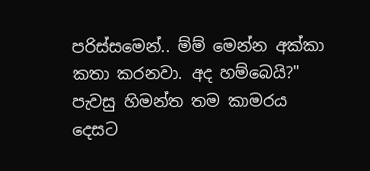පරිස්සමෙන්.. ම්ම් මෙන්න අක්කා කතා කරනවා. අද හම්බෙයි?" පැවසු හිමන්ත තම කාමරය දෙසට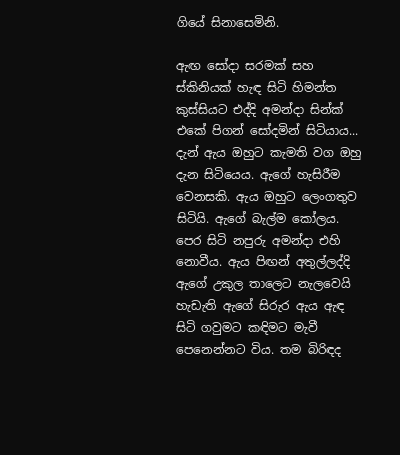ගියේ සිනාසෙමිනි.

ඇඟ සෝදා සරමක් සහ ස්කිනියක් හැඳ සිටි හිමන්ත කුස්සියට එද්දි අමන්දා සින්ක් එකේ පිගන් සෝදමින් සිටියාය... දැන් ඇය ඔහුට කැමති වග ඔහු දැන සිටියෙය. ඇගේ හැසිරීම වෙනසකි. ඇය ඔහුට ලෙංගතුව සිටියි. ඇගේ බැල්ම කෝලය. පෙර සිටි නපුරු අමන්දා එහි නොවීය. ඇය පිඟන් අතුල්ලද්දි ඇගේ උකුල තාලෙට නැලවෙයි හැඩැති ඇගේ සිරුර ඇය ඇඳ සිටි ගවුමට කඳිමට මැවී පෙනෙන්නට විය. තම බිරිඳද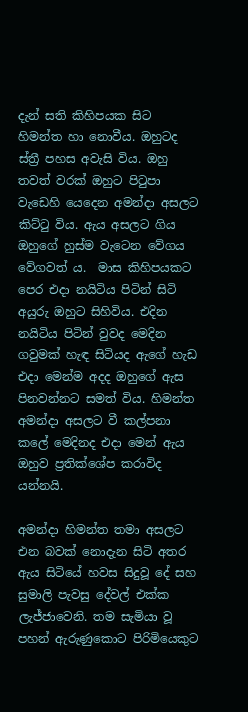දැන් සති කිහිපයක සිට හිමන්ත හා නොවීය. ඔහුටද ස්ත්‍රී පහස අවැසි විය. ඔහු තවත් වරක් ඔහුට පිටුපා වැඩෙහි යෙදෙන අමන්දා අසලට කිට්ටු විය. ඇය අසලට ගිය ඔහුගේ හුස්ම වැටෙන වේගය වේගවත්‍ ය.  මාස කිහිපයකට පෙර එදා නයිටිය පිටින් සිටි අයුරු ඔහුට සිහිවිය. එදින නයිටිය පිටින් වුවද මෙදින ගවුමක් හැඳ සිටියද ඇගේ හැඩ එදා මෙන්ම අදද ඔහුගේ ඇස පිනවන්නට සමත් විය. හිමන්ත අමන්දා අසලට වී කල්පනා කලේ මෙදිනද එදා මෙන් ඇය ඔහුව ප්‍රතික්ශේප කරාවිද යන්නයි.

අමන්දා හිමන්ත තමා අසලට එන බවක් නොදැන සිටි අතර ඇය සිටියේ හවස සිදුවූ දේ සහ සුමාලි පැවසු දේවල් එක්ක ලැජ්ජාවෙනි. තම සැමියා වූ පහන් ඇරුණුකොට පිරිමියෙකුට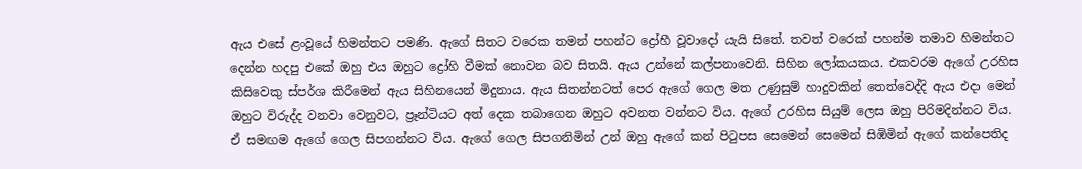ඇය එසේ ළංවූයේ හිමන්තට පමණි. ඇගේ සිතට වරෙක තමන් පහන්ට ද්‍රෝහී වූවාදෝ යැයි සිතේ. තවත් වරෙක් පහන්ම තමාව හිමන්තට දෙන්න හදපු එකේ ඔහු එය ඔහුට ද්‍රෝහි වීමක් නොවන බව සිතයි. ඇය උන්නේ කල්පනාවෙනි. සිහින ලෝකයකය. එකවරම ඇගේ උරහිස කිසිවෙකු ස්පර්ශ කිරීමෙන් ඇය සිහිනයෙන් මිදුනාය. ඇය සිතන්නටත් පෙර ඇගේ ගෙල මත උණුසුම් හාදුවකින් තෙත්වෙද්දි ඇය එදා මෙන් ඔහුට විරුද්ද වනවා වෙනුවට, ප්‍රෑන්ටියට අත් දෙක තබාගෙන ඔහුට අවනත වන්නට විය. ඇගේ උරහිස සියුම් ලෙස ඔහු පිරිමදින්නට විය. ඒ සමඟම ඇගේ ගෙල සිපගන්නට විය. ඇගේ ගෙල සිපගනිමින් උන් ඔහු ඇගේ කන් පිටුපස සෙමෙන් සෙමෙන් සිඹිමින් ඇගේ කන්පෙතිද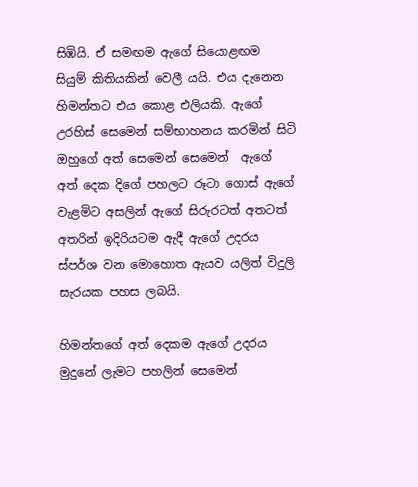සිඹියි. ඒ සමඟම ඇගේ සියොළඟම සියුම් කිතියකින් වෙලී යයි. එය දැනෙන හිමන්තට එය කොළ එලියකි. ඇගේ උරහිස් සෙමෙන් සම්භාහනය කරමින් සිටි ඔහුගේ අත් සෙමෙන් සෙමෙන්  ඇගේ අත් දෙක දිගේ පහලට රූටා ගොස් ඇගේ වැළමිට අසලින් ඇගේ සිරුරටත් අතටත් අතරින් ඉදිරියටම ඇදී ඇගේ උදරය ස්පර්ශ වන මොහොත ඇයව යලිත් විදුලි සැරයක පහස ලබයි.

හිමන්තගේ අත් දෙකම ඇගේ උදරය මුදුනේ ලැමට පහලින් සෙමෙන්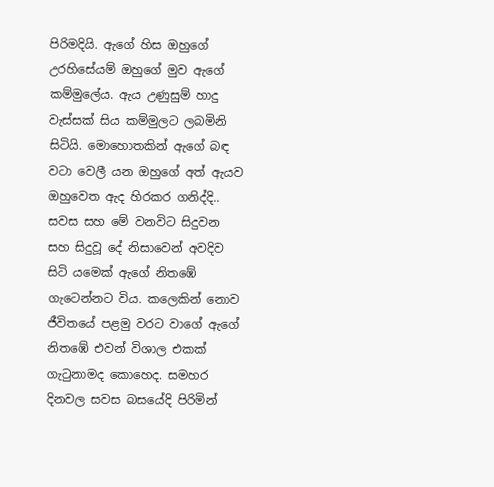පිරිමදියි. ඇගේ හිස ඔහුගේ උරහිසේයම් ඔහුගේ මුව ඇගේ කම්මුලේය. ඇය උණුසුම් හාදු වැස්සක් සිය කම්මුලට ලබමිනි සිටියි. මොහොතකින් ඇගේ බඳ වටා වෙලී යන ඔහුගේ අත් ඇයව ඔහුවෙත ඇද හිරකර ගනිද්දි.. සවස සහ මේ වනවිට සිදුවන සහ සිදුවූ දේ නිසාවෙන් අවදිව සිටි යමෙක් ඇගේ නිතඹේ ගැටෙන්නට විය. කලෙකින් නොව ජීවිතයේ පළමු වරට වාගේ ඇගේ නිතඹේ එවන් විශාල එකක් ගැටුනාමද කොහෙද. සමහර දිනවල සවස බසයේදි පිරිමින්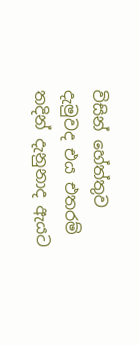විසින් හේත්තුව දැමුවද එය එතරම් තදින් දැනුනාද ඇයට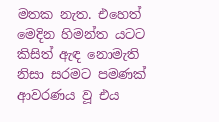මතක නැත. එහෙත් මෙදින හිමන්ත යටට කිසිත් ඇඳ නොමැති නිසා සරමට පමණක් ආවරණය වූ එය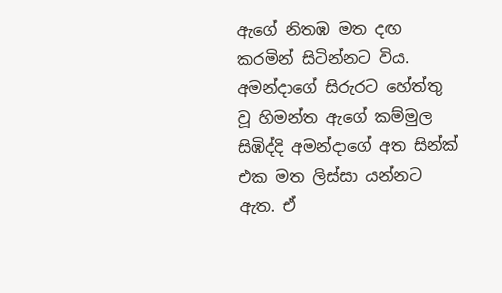ඇගේ නිතඹ මත දඟ කරමින් සිටින්නට විය. අමන්දාගේ සිරුරට හේත්තු වූ හිමන්ත ඇගේ කම්මුල සිඹිද්දි අමන්දාගේ අත සින්ක් එක මත ලිස්සා යන්නට ඇත. ඒ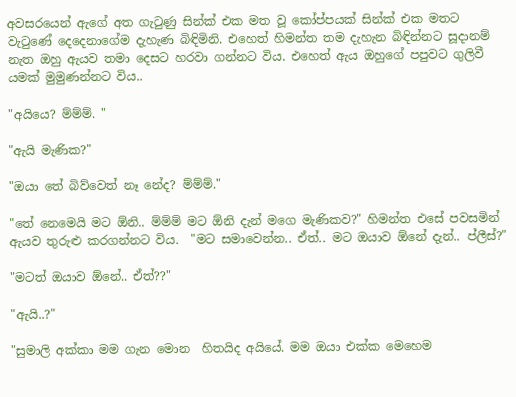අවසරයෙන් ඇගේ අත ගැටුණු සින්ක් එක මත වූ කෝප්පයක් සින්ක් එක මතට වැටුණේ දෙදෙනාගේම දැහැණ බිඳිමිනි. එහෙත් හිමන්ත තම දැහැන බිඳින්නට සූදානම් නැත ඔහු ඇයව තමා දෙසට හරවා ගන්නට විය. එහෙත් ඇය ඔහුගේ පපුවට ගුලිවී යමක් මුමුණන්නට විය..

"අයියෙ? ම්ම්ම්. "

"ඇයි මැණික?"

"ඔයා තේ බිව්වෙත් නෑ නේද? ම්ම්ම්."

"තේ නෙමෙයි මට ඕනි.. ම්ම්ම් මට ඕනි දැන් මගෙ මැණිකව?" හිමන්ත එසේ පවසමින් ඇයව තුරුළු කරගන්නට විය.  "මට සමාවෙන්න.. ඒත්.. මට ඔයාව ඕනේ දැන්.. ප්ලීස්?"

"මටත් ඔයාව ඕනේ.. ඒත්??"

"ඇයි..?"

"සුමාලි අක්කා මම ගැන මොන  හිතයිද අයියේ. මම ඔයා එක්ක මෙහෙම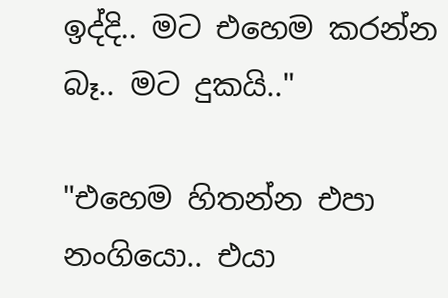ඉද්දි.. මට එහෙම කරන්න බෑ.. මට දුකයි.."

"එහෙම හිතන්න එපා නංගියො.. එයා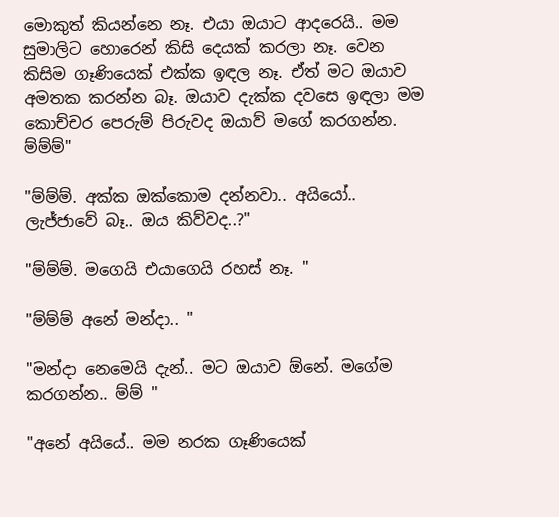මොකුත් කියන්නෙ නෑ. එයා ඔයාට ආදරෙයි.. මම සුමාලිට හොරෙන් කිසි දෙයක් කරලා නෑ. වෙන කිසිම ගෑණියෙක් එක්ක ඉඳල නෑ. ඒත් මට ඔයාව අමතක කරන්න බෑ. ඔයාව දැක්ක දවසෙ ඉඳලා මම කොච්චර පෙරුම් පිරුවද ඔයාව් මගේ කරගන්න. ම්ම්ම්"

"ම්ම්ම්. අක්ක ඔක්කොම දන්නවා.. අයියෝ..  ලැජ්ජාවේ බෑ.. ඔය කිව්වද..?"

"ම්ම්ම්. මගෙයි එයාගෙයි රහස් නෑ. "

"ම්ම්ම් අනේ මන්දා.. "

"මන්දා නෙමෙයි දැන්.. මට ඔයාව ඕනේ. මගේම කරගන්න.. ම්ම් "

"අනේ අයියේ.. මම නරක ගෑණියෙක්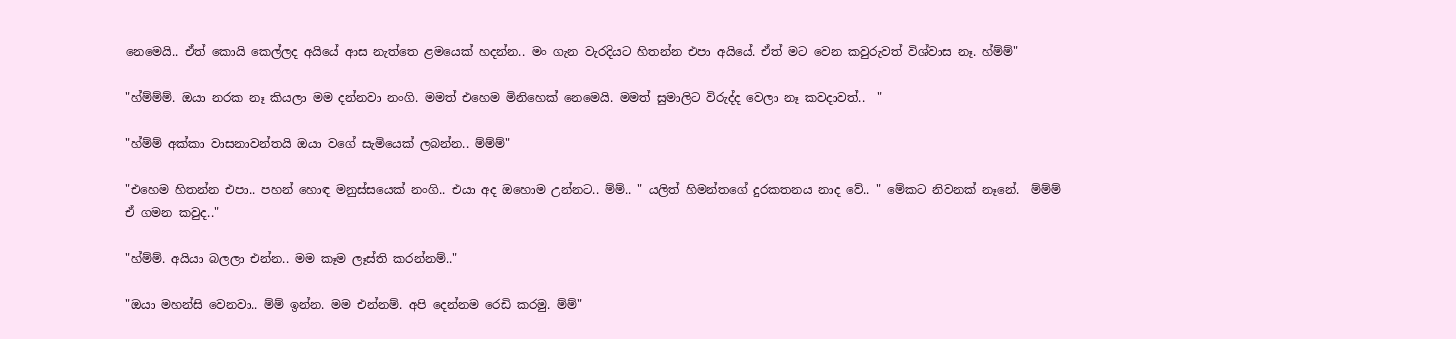නෙමෙයි.. ඒත් කොයි කෙල්ලද අයියේ ආස නැත්තෙ ළමයෙක් හදන්න.. මං ගැන වැරදියට හිතන්න එපා අයියේ. ඒත් මට වෙන කවුරුවත් විශ්වාස නෑ. හ්ම්ම්"

"හ්ම්ම්ම්. ඔයා නරක නෑ කියලා මම දන්නවා නංගි. මමත් එහෙම මිනිහෙක් නෙමෙයි. මමත් සුමාලිට විරුද්ද වෙලා නෑ කවදාවත්..  "

"හ්ම්ම් අක්කා වාසනාවන්තයි ඔයා වගේ සැමියෙක් ලබන්න.. ම්ම්ම්"

"එහෙම හිතන්න එපා.. පහන් හොඳ මනුස්සයෙක් නංගි.. එයා අද ඔහොම උන්නට.. ම්ම්.. " යලිත් හිමන්තගේ දුරකතනය නාද වේ.. " මේකට නිවනක් නෑනේ.  ම්ම්ම් ඒ ගමන කවුද.."

"හ්ම්ම්. අයියා බලලා එන්න.. මම කෑම ලෑස්ති කරන්නම්.."

"ඔයා මහන්සි වෙනවා.. ම්ම් ඉන්න. මම එන්නම්. අපි දෙන්නම රෙඩි කරමු. ම්ම්"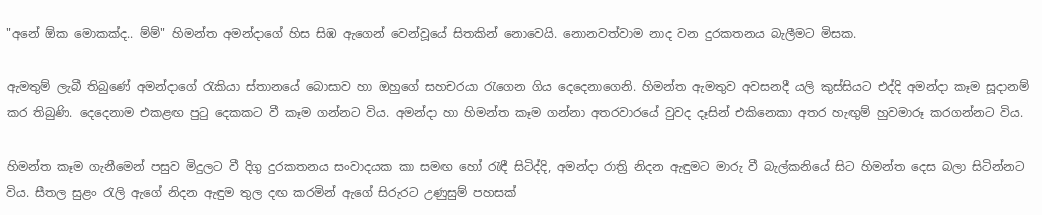"අනේ ඕක මොකක්ද.. ම්ම්" හිමන්ත අමන්දාගේ හිස සිඹ ඇගෙන් වෙන්වූයේ සිතකින් නොවෙයි. නොනවත්වාම නාද වන දුරකතනය බැලීමට මිසක.

ඇමතුම් ලැබී තිබුණේ අමන්දාගේ රැකියා ස්තානයේ බොසාව හා ඔහුගේ සහචරයා රැගෙන ගිය දෙදෙනාගෙනි. හිමන්ත ඇමතුව අවසනදී යලි කුස්සියට එද්දි අමන්දා කෑම සූදානම් කර තිබුණි. දෙදෙනාම එකළඟ පුටු දෙකකට වී කෑම ගන්නට විය. අමන්දා හා හිමන්ත කෑම ගන්නා අතරවාරයේ වුවද දෑසින් එකිනෙකා අතර හැඟුම් හුවමාරූ කරගන්නට විය.

හිමන්ත කෑම ගැනීමෙන් පසුව මිදුලට වී දිගු දුරකතනය සංවාදයක කා සමඟ හෝ රැඳී සිටිද්දි, අමන්දා රාත්‍රි නිදන ඇඳුමට මාරු වී බැල්කනියේ සිට හිමන්ත දෙස බලා සිටින්නට විය. සීතල සුළං රැලි ඇගේ නිදන ඇඳුම තුල දඟ කරමින් ඇගේ සිරුරට උණුසුම් පහසක්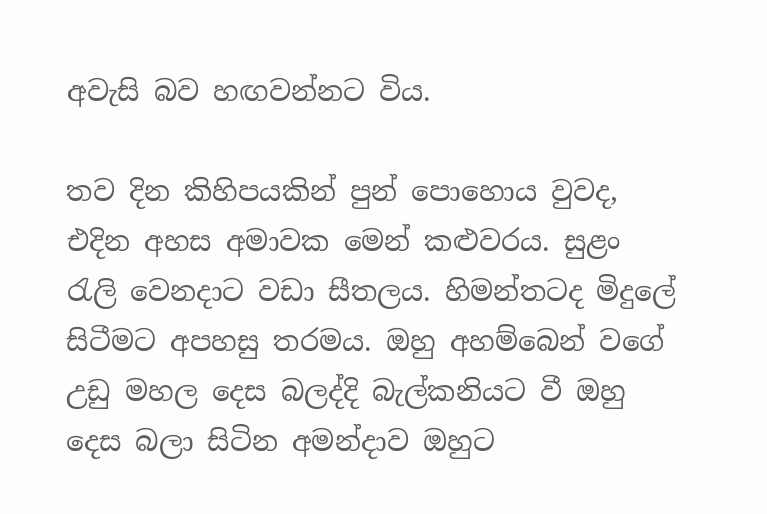අවැසි බව හඟවන්නට විය.

තව දින කිහිපයකින් පුන් පොහොය වුවද, එදින අහස අමාවක මෙන් කළුවරය. සුළං රැලි වෙනදාට වඩා සීතලය. හිමන්තටද මිදුලේ සිටීමට අපහසු තරමය. ඔහු අහම්බෙන් වගේ උඩු මහල දෙස බලද්දි බැල්කනියට වී ඔහු දෙස බලා සිටින අමන්දාව ඔහුට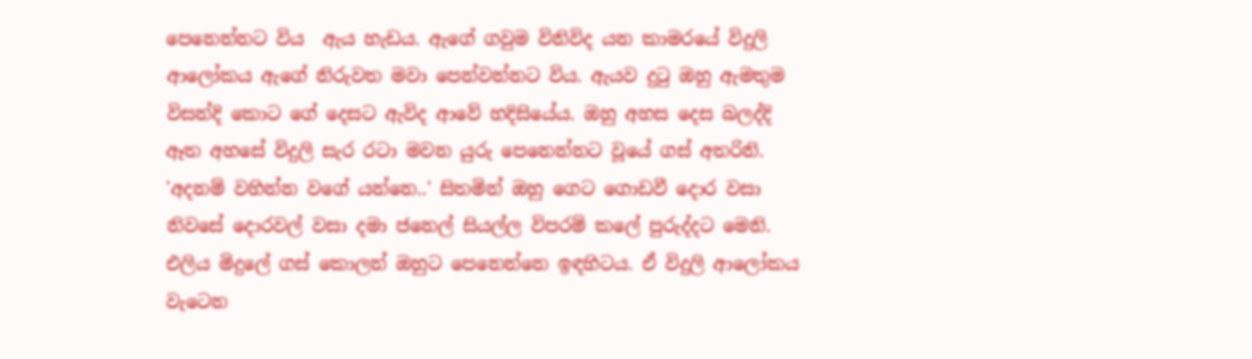පෙනෙන්නට විය  ඇය හැඩය. ඇගේ ගවුම විනිවිද යන කාමරයේ විදුලි ආලෝකය ඇගේ නිරුවත මවා පෙන්වන්නට විය. ඇයව දුටු ඔහු ඇමතුම විසන්දි කොට ගේ දෙසට ඇවිද ආවේ හදිසියේය. ඔහු අහස දෙස බලද්දි ඈත අහසේ විදුලි සැර රටා මවන යුරු පෙනෙන්නට වූයේ ගස් අතරිනි. 'අදනම් වහින්න වගේ යන්නෙ..' සිතමින් ඔහු ගෙට ගොඩවී දොර වසා නිවසේ දොරවල් වසා දමා ජනෙල් සියල්ල විපරම් කලේ පුරුද්දට මෙනි. එලිය මිදුලේ ගස් කොලන් ඔහුට පෙනෙන්නෙ ඉඳහිටය. ඒ විදුලි ආලෝකය වැටෙන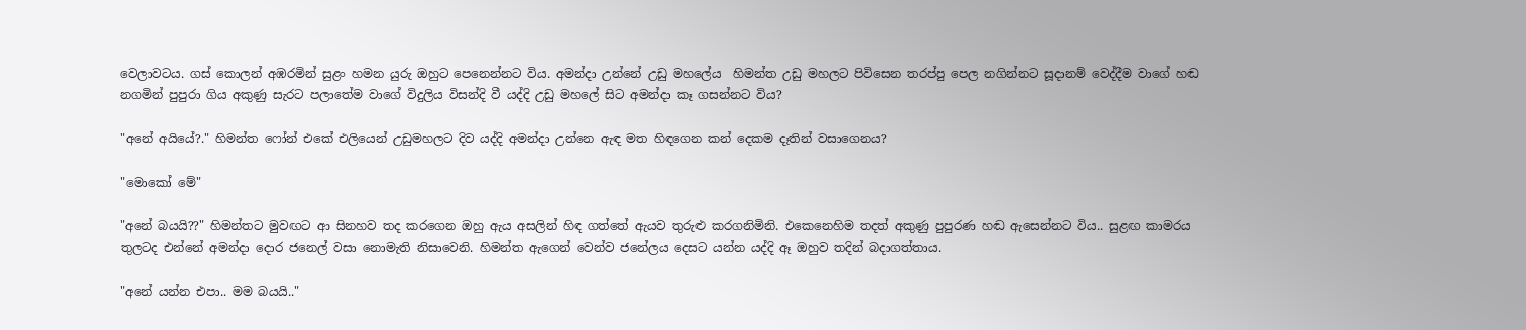වෙලාවටය. ගස් කොලන් අඹරමින් සුළං හමන යුරු ඔහුට පෙනෙන්නට විය. අමන්දා උන්නේ උඩු මහලේය  හිමන්ත උඩු මහලට පිවිසෙන තරප්පු පෙල නගින්නට සූදානම් වෙද්දීම වාගේ හඬ නගමින් පුපුරා ගිය අකුණු සැරට පලාතේම වාගේ විදුලිය විසන්දි වී යද්දි උඩු මහලේ සිට අමන්දා කෑ ගසන්නට විය?

"අනේ අයියේ?." හිමන්ත ෆෝන් එකේ එලියෙන් උඩුමහලට දිව යද්දි අමන්දා උන්නෙ ඇඳ මත හිඳගෙන කන් දෙකම දෑතින් වසාගෙනය?

"මොකෝ මේ"

"අනේ බයයි??" හිමන්තට මුවඟට ආ සිනහව තද කරගෙන ඔහු ඇය අසලින් හිඳ ගත්තේ ඇයව තුරුළු කරගනිමිනි. එකෙනෙහිම තදත් අකුණු පුපුරණ හඬ ඇසෙන්නට විය.. සුළඟ කාමරය තුලටද එන්නේ අමන්දා දොර ජනෙල් වසා නොමැති නිසාවෙනි. හිමන්ත ඇගෙන් වෙන්ව ජනේලය දෙසට යන්න යද්දි ඈ ඔහුව තදින් බදාගත්තාය.

"අනේ යන්න එපා.. මම බයයි.."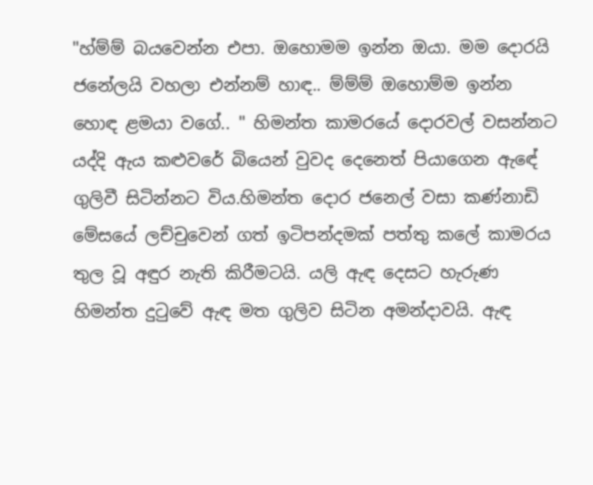"හ්ම්ම් බයවෙන්න එපා. ඔහොමම ඉන්න ඔයා. මම දොරයි ජනේලයි වහලා එන්නම් හාඳ.. ම්ම්ම් ඔහොම්ම ඉන්න හොඳ ළමයා වගේ.. " හිමන්ත කාමරයේ දොරවල් වසන්නට යද්දි ඇය කළුවරේ බියෙන් වුවද දෙනෙත් පියාගෙන ඇඳේ ගුලිවී සිටින්නට විය.හිමන්ත දොර ජනෙල් වසා කණ්නාඩි මේසයේ ලච්චුවෙන් ගත් ඉටිපන්දමක් පත්තු කලේ කාමරය තුල වූ අඳුර නැති කිරීමටයි. යලි ඇඳ දෙසට හැරුණ හිමන්ත දුටුවේ ඇඳ මත ගුලිව සිටින අමන්දාවයි. ඇඳ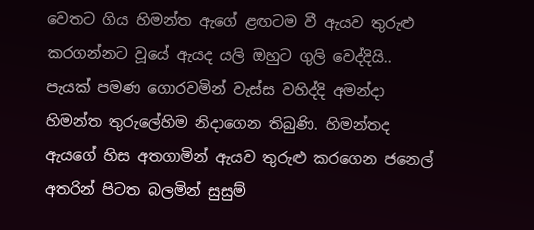වෙතට ගිය හිමන්ත ඇගේ ළඟටම වී ඇයව තුරුළු කරගන්නට වූයේ ඇයද යලි ඔහුට ගුලි වෙද්දියි.. පැයක් පමණ ගොරවමින් වැස්ස වහිද්දි අමන්දා හිමන්ත තුරුලේහිම නිදාගෙන තිබුණි. හිමන්තද ඇයගේ හිස අතගාමින් ඇයව තුරුළු කරගෙන ජනෙල් අතරින් පිටත බලමින් සුසුම්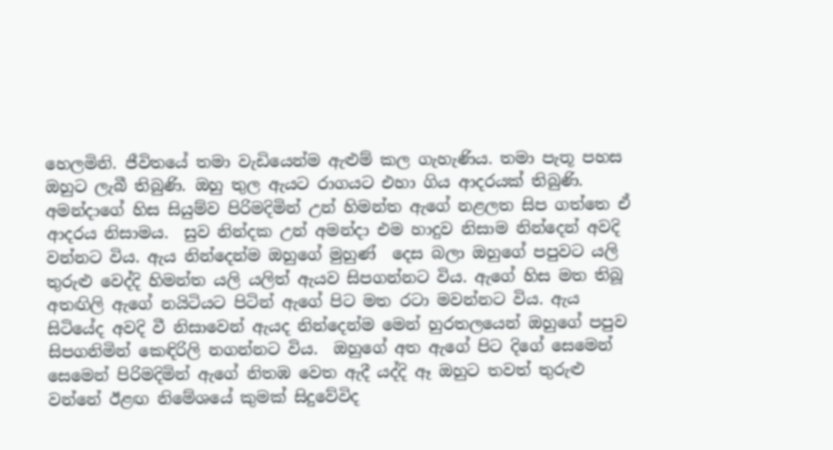හෙලමිනි. ජීවිතයේ තමා වැඩියෙන්ම ඇළුම් කල ගැහැණිය. තමා පැතූ පහස ඔහුට ලැබී තිබුණි. ඔහු තුල ඇයට රාගයට එහා ගිය ආදරයක් තිබුණි. අමන්දාගේ හිස සියුම්ව පිරිමදිමින් උන් හිමන්ත ඇගේ නළලත සිප ගත්තෙ ඒ ආදරය නිසාමය.  සුව නින්දක උන් අමන්දා එම හාදුව නිසාම නින්දෙන් අවදි වන්නට විය. ඇය නින්දෙන්ම ඔහුගේ මුහුණ්  දෙස බලා ඔහුගේ පපුවට යලි තුරුළු වෙද්දි හිමන්ත යලි යලිත් ඇයව සිපගන්නට විය. ඇගේ හිස මත තිබූ අතඟිලි ඇගේ නයිටියට පිටින් ඇගේ පිට මත රටා මවන්නට විය. ඇය සිටියේද අවදි වී නිසාවෙන් ඇයද නින්දෙන්ම මෙන් හුරතලයෙන් ඔහුගේ පපුව සිපගනිමින් කෙඳිරිලි නගන්නට විය.  ඔහුගේ අත ඇගේ පිට දිගේ සෙමෙන් සෙමෙන් පිරිමදිමින් ඇගේ නිතඹ වෙත ඇදී යද්දි ඈ ඔහුට තවත් තුරුළු වන්නේ ඊළඟ නිමේශයේ කුමක් සිදුවේවිද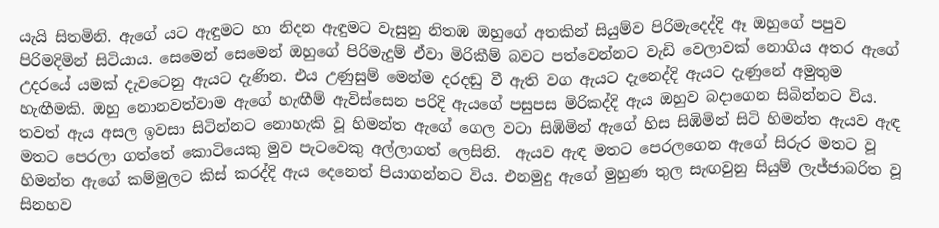යැයි සිතමිනි. ඇගේ යට ඇඳුමට හා නිදන ඇඳුමට වැසුනු නිතඹ ඔහුගේ අතකින් සියුම්ව පිරිමැදෙද්දි ඈ ඔහුගේ පපුව පිරිමදිමින් සිටියාය. සෙමෙන් සෙමෙන් ඔහුගේ පිරිමැදුම් ඒවා මිරිකීම් බවට පත්වෙන්නට වැඩි වෙලාවක් නොගිය අතර ඇගේ උදරයේ යමක් දැවටෙනු ඇයට දැණින. එය උණුසුම් මෙන්ම දරදඬු වී ඇති වග ඇයට දැනෙද්දි ඇයට දැණුනේ අමුතුම හැඟීමකි. ඔහු නොනවත්වාම ඇගේ හැඟීම් ඇවිස්සෙන පරිදි ඇයගේ පසුපස මිරිකද්දි ඇය ඔහුව බදාගෙන සිබින්නට විය. තවත් ඇය අසල ඉවසා සිටින්නට නොහැකි වූ හිමන්ත ඇගේ ගෙල වටා සිඹිමින් ඇගේ හිස සිඹිමින් සිටි හිමන්ත ඇයව ඇඳ මතට පෙරලා ගත්තේ කොටියෙකු මුව පැටවෙකු අල්ලාගත් ලෙසිනි.  ඇයව ඇඳ මතට පෙරලගෙන ඇගේ සිරුර මතට වූ හිමන්ත ඇගේ කම්මුලට කිස් කරද්දි ඇය දෙනෙත් පියාගන්නට විය. එනමුදු ඇගේ මුහුණ තුල සැඟවුනු සියුම් ලැජ්ජාබරිත වූ සිනහව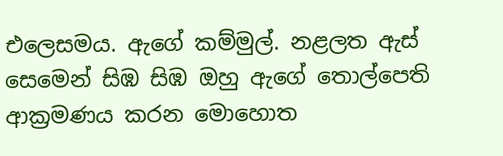එලෙසමය. ඇගේ කම්මුල්. නළලත ඇස් සෙමෙන් සිඹ සිඹ ඔහු ඇගේ තොල්පෙති ආක්‍රමණය කරන මොහොත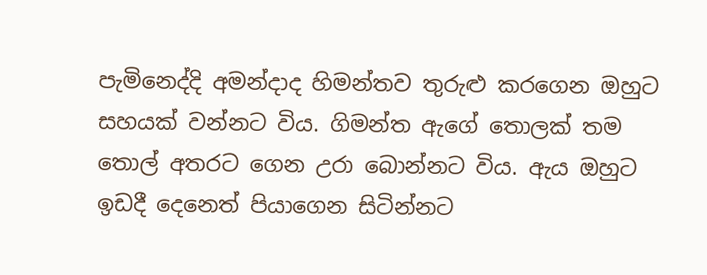පැමිනෙද්දි අමන්දාද හිමන්තව තුරුළු කරගෙන ඔහුට සහයක් වන්නට විය. ගිමන්ත ඇගේ තොලක් තම තොල් අතරට ගෙන උරා බොන්නට විය. ඇය ඔහුට ඉඩදී දෙනෙත් පියාගෙන සිටින්නට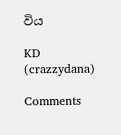විය

KD (crazzydana)

Comments